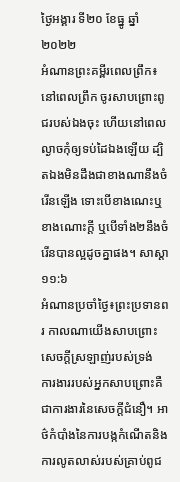ថ្ងៃអង្គារ ទី២០ ខែធ្នូ ឆ្នាំ២០២២
អំណានព្រះគម្ពីរពេលព្រឹក៖ នៅពេលព្រឹក ចូរសាបព្រោះពូជរបស់ឯងចុះ ហើយនៅពេលល្ងាចកុំឲ្យទប់ដៃឯងឡើយ ដ្បិតឯងមិនដឹងជាខាងណានឹងចំរើនឡើង ទោះបើខាងណេះឬខាងណោះក្តី ឬបើទាំង២នឹងចំរើនបានល្អដូចគ្នាផង។ សាស្តា ១១:៦
អំណានប្រចាំថ្ងៃ៖ព្រះប្រទានពរ កាលណាយើងសាបព្រោះ សេចក្តីស្រឡាញ់របស់ទ្រង់
ការងាររបស់អ្នកសាបព្រោះគឺជាការងារនៃសេចក្តីជំនឿ។ អាថ៌កំបាំងនៃការបង្កកំណើតនិងការលូតលាស់របស់គ្រាប់ពូជ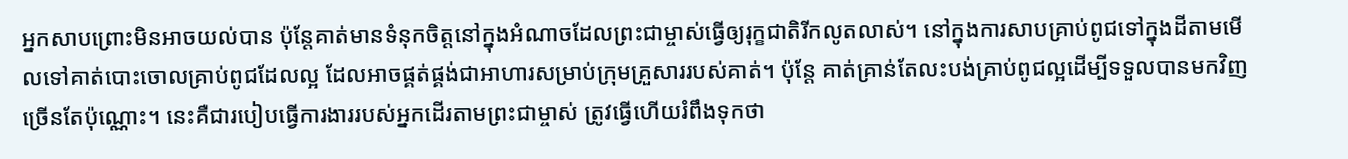អ្នកសាបព្រោះមិនអាចយល់បាន ប៉ុន្តែគាត់មានទំនុកចិត្តនៅក្នុងអំណាចដែលព្រះជាម្ចាស់ធ្វើឲ្យរុក្ខជាតិរីកលូតលាស់។ នៅក្នុងការសាបគ្រាប់ពូជទៅក្នុងដីតាមមើលទៅគាត់បោះចោលគ្រាប់ពូជដែលល្អ ដែលអាចផ្គត់ផ្គង់ជាអាហារសម្រាប់ក្រុមគ្រួសាររបស់គាត់។ ប៉ុន្តែ គាត់គ្រាន់តែលះបង់គ្រាប់ពូជល្អដើម្បីទទួលបានមកវិញច្រើនតែប៉ុណ្ណោះ។ នេះគឺជារបៀបធ្វើការងាររបស់អ្នកដើរតាមព្រះជាម្ចាស់ ត្រូវធ្វើហើយរំពឹងទុកថា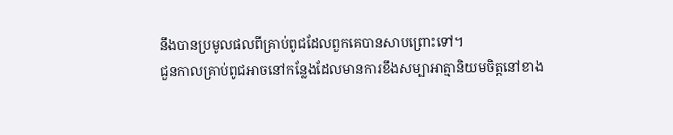នឹងបានប្រមូលផលពីគ្រាប់ពូជដែលពួកគេបានសាបព្រោះទៅ។
ជួនកាលគ្រាប់ពូជអាចនៅកន្លែងដែលមានការខឹងសម្បាអាត្មានិយមចិត្តនៅខាង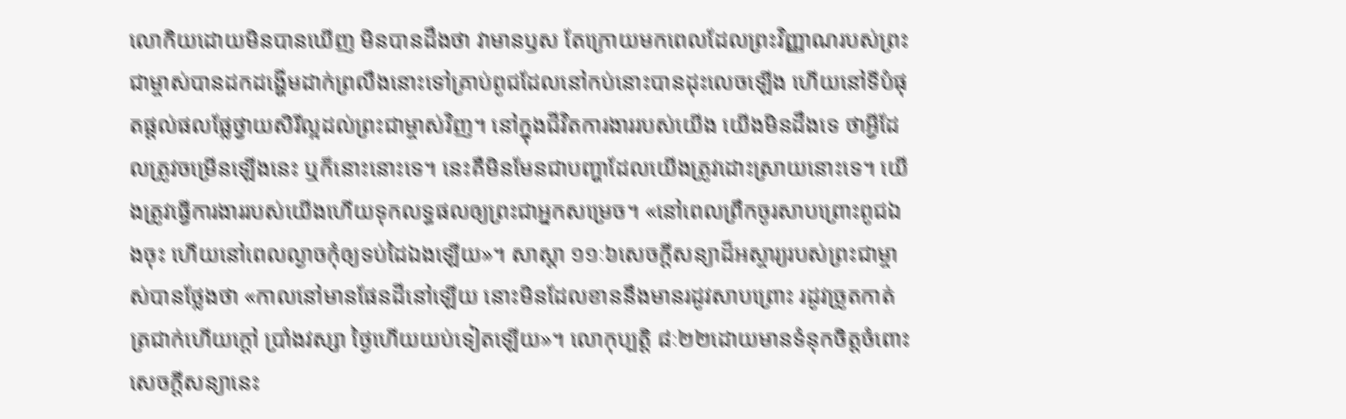លោកិយដោយមិនបានឃើញ មិនបានដឹងថា វាមានឫស តែក្រោយមកពេលដែលព្រះវិញ្ញាណរបស់ព្រះជាម្ចាស់បានដកដង្ហើមដាក់ព្រលឹងនោះទៅគ្រាប់ពូជដែលនៅកប់នោះបានដុះលេចឡើង ហើយនៅទីបំផុតផ្តល់ផលផ្លែថ្វាយសិរីល្អដល់ព្រះជាម្ចាស់វិញ។ នៅក្នុងជីវិតការងាររបស់យើង យើងមិនដឹងទេ ថាអ្វីដែលត្រូវចម្រើនឡើងនេះ ឬក៏នោះនោះទេ។ នេះគឺមិនមែនជាបញ្ហាដែលយើងត្រូវដោះស្រាយនោះទេ។ យើងត្រូវធ្វើការងាររបស់យើងហើយទុកលទ្ធផលឲ្យព្រះជាអ្នកសម្រេច។ «នៅពេលព្រឹកចូរសាបព្រោះពូជឯងចុះ ហើយនៅពេលល្ងាចកុំឲ្យទប់ដៃឯងឡើយ»។ សាស្តា ១១ៈ៦សេចក្តីសន្យាដ៏អស្ចារ្យរបស់ព្រះជាម្ចាស់បានថ្លែងថា «កាលនៅមានផែនដីនៅឡើយ នោះមិនដែលខាននឹងមានរដូវសាបព្រោះ រដូវច្រូតកាត់ ត្រជាក់ហើយក្តៅ ប្រាំងវស្សា ថ្ងៃហើយយប់ទៀតឡើយ»។ លោកុប្បត្តិ ៨ៈ២២ដោយមានទំនុកចិត្តចំពោះសេចក្តីសន្យានេះ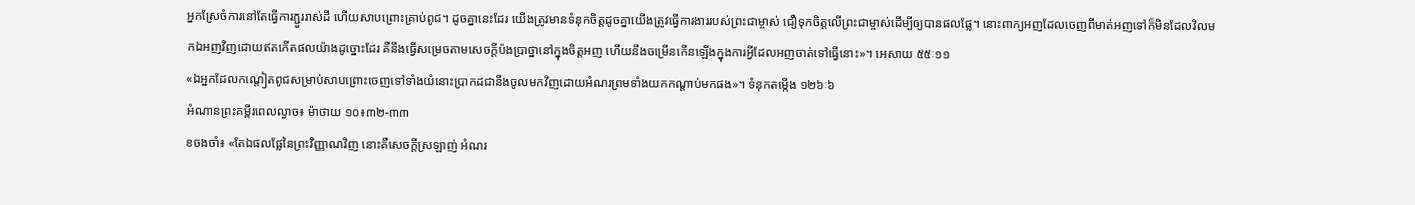អ្នកស្រែចំការនៅតែធ្វើការភ្ជួររាស់ដី ហើយសាបព្រោះគ្រាប់ពូជ។ ដូចគ្នានេះដែរ យើងត្រូវមានទំនុកចិត្តដូចគ្នាយើងត្រូវធ្វើការងាររបស់ព្រះជាម្ចាស់ ជឿទុកចិត្តលើព្រះជាម្ចាស់ដើម្បីឲ្យបានផលផ្លែ។ នោះពាក្យអញដែលចេញពីមាត់អញទៅក៏មិនដែលវិលមកឯអញវិញដោយឥតកើតផលយ៉ាងដូច្នោះដែរ គឺនឹងធ្វើសម្រេចតាមសេចក្តីប៉ងប្រាថ្នានៅក្នុងចិត្តអញ ហើយនឹងចម្រើនកើនឡើងក្នុងការអ្វីដែលអញចាត់ទៅធ្វើនោះ»។ អេសាយ ៥៥ៈ១១
«ឯអ្នកដែលកណ្តៀតពូជសម្រាប់សាបព្រោះចេញទៅទាំងយំនោះប្រាកដជានឹងចូលមកវិញដោយអំណរព្រមទាំងយកកណ្តាប់មកផង»។ ទំនុកតម្កើង ១២៦ៈ៦
អំណានព្រះគម្ពីរពេលល្ងាច៖ ម៉ាថាយ ១០៖៣២-៣៣
ខចងចាំ៖ «តែឯផលផ្លែនៃព្រះវិញ្ញាណវិញ នោះគឺសេចក្តីស្រឡាញ់ អំណរ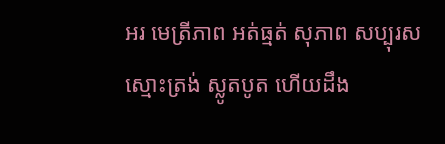អរ មេត្រីភាព អត់ធ្មត់ សុភាព សប្បុរស ស្មោះត្រង់ ស្លូតបូត ហើយដឹង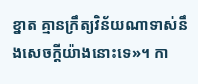ខ្នាត គ្មានក្រឹត្យវិន័យណាទាស់នឹងសេចក្តីយ៉ាងនោះទេ»។ កា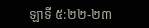ឡាទី ៥:២២-២៣